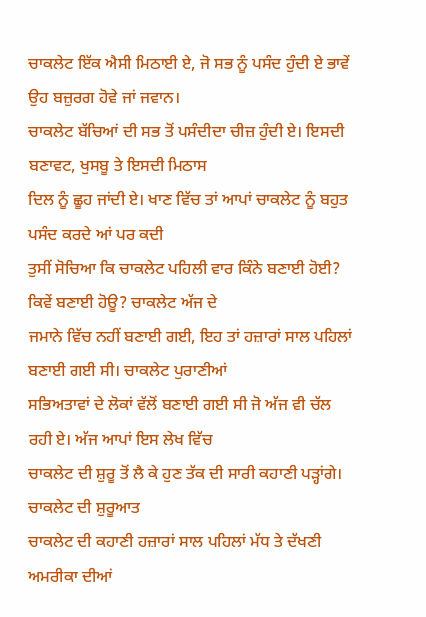ਚਾਕਲੇਟ ਇੱਕ ਐਸੀ ਮਿਠਾਈ ਏ, ਜੋ ਸਭ ਨੂੰ ਪਸੰਦ ਹੁੰਦੀ ਏ ਭਾਵੇਂ ਉਹ ਬਜ਼ੁਰਗ ਹੋਵੇ ਜਾਂ ਜਵਾਨ।
ਚਾਕਲੇਟ ਬੱਚਿਆਂ ਦੀ ਸਭ ਤੋਂ ਪਸੰਦੀਦਾ ਚੀਜ਼ ਹੁੰਦੀ ਏ। ਇਸਦੀ ਬਣਾਵਟ, ਖੁਸਬੂ ਤੇ ਇਸਦੀ ਮਿਠਾਸ
ਦਿਲ ਨੂੰ ਛੂਹ ਜਾਂਦੀ ਏ। ਖਾਣ ਵਿੱਚ ਤਾਂ ਆਪਾਂ ਚਾਕਲੇਟ ਨੂੰ ਬਹੁਤ ਪਸੰਦ ਕਰਦੇ ਆਂ ਪਰ ਕਦੀ
ਤੁਸੀਂ ਸੋਚਿਆ ਕਿ ਚਾਕਲੇਟ ਪਹਿਲੀ ਵਾਰ ਕਿੰਨੇ ਬਣਾਈ ਹੋਈ? ਕਿਵੇਂ ਬਣਾਈ ਹੋਊ? ਚਾਕਲੇਟ ਅੱਜ ਦੇ
ਜਮਾਨੇ ਵਿੱਚ ਨਹੀਂ ਬਣਾਈ ਗਈ, ਇਹ ਤਾਂ ਹਜ਼ਾਰਾਂ ਸਾਲ ਪਹਿਲਾਂ ਬਣਾਈ ਗਈ ਸੀ। ਚਾਕਲੇਟ ਪੁਰਾਣੀਆਂ
ਸਭਿਅਤਾਵਾਂ ਦੇ ਲੋਕਾਂ ਵੱਲੋਂ ਬਣਾਈ ਗਈ ਸੀ ਜੋ ਅੱਜ ਵੀ ਚੱਲ ਰਹੀ ਏ। ਅੱਜ ਆਪਾਂ ਇਸ ਲੇਖ ਵਿੱਚ
ਚਾਕਲੇਟ ਦੀ ਸ਼ੁਰੂ ਤੋਂ ਲੈ ਕੇ ਹੁਣ ਤੱਕ ਦੀ ਸਾਰੀ ਕਹਾਣੀ ਪੜ੍ਹਾਂਗੇ।
ਚਾਕਲੇਟ ਦੀ ਸ਼ੁਰੂਆਤ
ਚਾਕਲੇਟ ਦੀ ਕਹਾਣੀ ਹਜ਼ਾਰਾਂ ਸਾਲ ਪਹਿਲਾਂ ਮੱਧ ਤੇ ਦੱਖਣੀ ਅਮਰੀਕਾ ਦੀਆਂ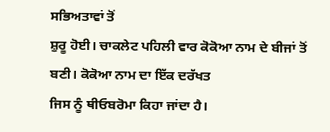ਸਭਿਅਤਾਵਾਂ ਤੋਂ
ਸ਼ੁਰੂ ਹੋਈ। ਚਾਕਲੇਟ ਪਹਿਲੀ ਵਾਰ ਕੋਕੋਆ ਨਾਮ ਦੇ ਬੀਜਾਂ ਤੋਂ ਬਣੀ। ਕੋਕੋਆ ਨਾਮ ਦਾ ਇੱਕ ਦਰੱਖਤ
ਜਿਸ ਨੂੰ ਥੀਓਬਰੋਮਾ ਕਿਹਾ ਜਾਂਦਾ ਹੈ।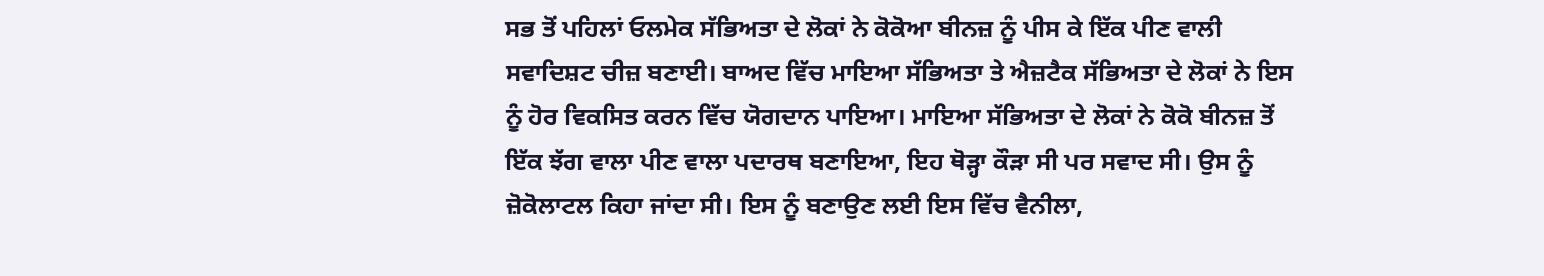ਸਭ ਤੋਂ ਪਹਿਲਾਂ ਓਲਮੇਕ ਸੱਭਿਅਤਾ ਦੇ ਲੋਕਾਂ ਨੇ ਕੋਕੋਆ ਬੀਨਜ਼ ਨੂੰ ਪੀਸ ਕੇ ਇੱਕ ਪੀਣ ਵਾਲੀ
ਸਵਾਦਿਸ਼ਟ ਚੀਜ਼ ਬਣਾਈ। ਬਾਅਦ ਵਿੱਚ ਮਾਇਆ ਸੱਭਿਅਤਾ ਤੇ ਐਜ਼ਟੈਕ ਸੱਭਿਅਤਾ ਦੇ ਲੋਕਾਂ ਨੇ ਇਸ
ਨੂੰ ਹੋਰ ਵਿਕਸਿਤ ਕਰਨ ਵਿੱਚ ਯੋਗਦਾਨ ਪਾਇਆ। ਮਾਇਆ ਸੱਭਿਅਤਾ ਦੇ ਲੋਕਾਂ ਨੇ ਕੋਕੋ ਬੀਨਜ਼ ਤੋਂ
ਇੱਕ ਝੱਗ ਵਾਲਾ ਪੀਣ ਵਾਲਾ ਪਦਾਰਥ ਬਣਾਇਆ, ਇਹ ਥੋੜ੍ਹਾ ਕੌੜਾ ਸੀ ਪਰ ਸਵਾਦ ਸੀ। ਉਸ ਨੂੰ
ਜ਼ੋਕੋਲਾਟਲ ਕਿਹਾ ਜਾਂਦਾ ਸੀ। ਇਸ ਨੂੰ ਬਣਾਉਣ ਲਈ ਇਸ ਵਿੱਚ ਵੈਨੀਲਾ,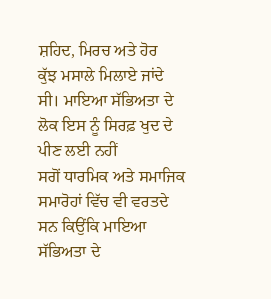ਸ਼ਹਿਦ, ਮਿਰਚ ਅਤੇ ਹੋਰ
ਕੁੱਝ ਮਸਾਲੇ ਮਿਲਾਏ ਜਾਂਦੇ ਸੀ। ਮਾਇਆ ਸੱਭਿਅਤਾ ਦੇ ਲੋਕ ਇਸ ਨੂੰ ਸਿਰਫ਼ ਖੁਦ ਦੇ ਪੀਣ ਲਈ ਨਹੀਂ
ਸਗੋਂ ਧਾਰਮਿਕ ਅਤੇ ਸਮਾਜਿਕ ਸਮਾਰੋਹਾਂ ਵਿੱਚ ਵੀ ਵਰਤਦੇ ਸਨ ਕਿਉਂਕਿ ਮਾਇਆ ਸੱਭਿਅਤਾ ਦੇ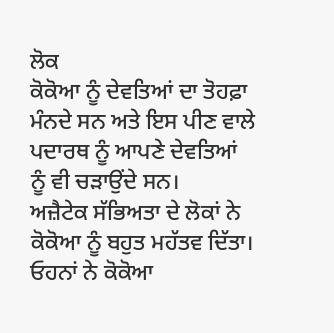ਲੋਕ
ਕੋਕੋਆ ਨੂੰ ਦੇਵਤਿਆਂ ਦਾ ਤੋਹਫ਼ਾ ਮੰਨਦੇ ਸਨ ਅਤੇ ਇਸ ਪੀਣ ਵਾਲੇ ਪਦਾਰਥ ਨੂੰ ਆਪਣੇ ਦੇਵਤਿਆਂ
ਨੂੰ ਵੀ ਚੜਾਉਂਦੇ ਸਨ।
ਅਜ਼ੈਟੇਕ ਸੱਭਿਅਤਾ ਦੇ ਲੋਕਾਂ ਨੇ ਕੋਕੋਆ ਨੂੰ ਬਹੁਤ ਮਹੱਤਵ ਦਿੱਤਾ। ਓਹਨਾਂ ਨੇ ਕੋਕੋਆ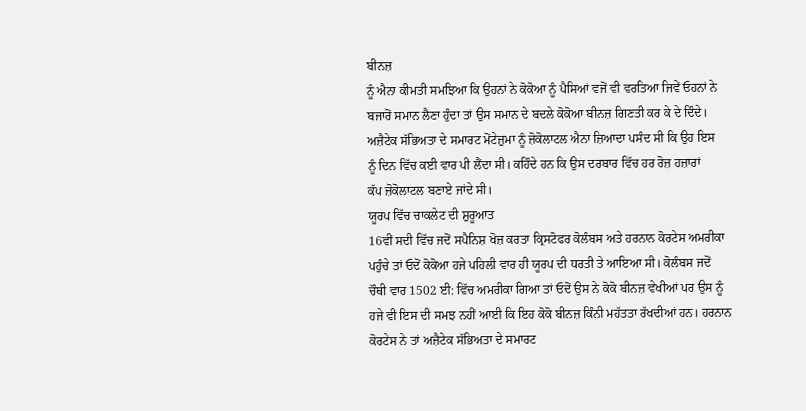ਬੀਨਜ਼
ਨੂੰ ਐਨਾ ਕੀਮਤੀ ਸਮਝਿਆ ਕਿ ਉਹਨਾਂ ਨੇ ਕੋਕੋਆ ਨੂੰ ਪੈਸਿਆਂ ਵਜੋਂ ਵੀ ਵਰਤਿਆ ਜਿਵੇਂ ਓਹਨਾਂ ਨੇ
ਬਜਾਰੋਂ ਸਮਾਨ ਲੈਣਾ ਹੁੰਦਾ ਤਾਂ ਉਸ ਸਮਾਨ ਦੇ ਬਦਲੇ ਕੋਕੋਆ ਬੀਨਜ਼ ਗਿਣਤੀ ਕਰ ਕੇ ਦੇ ਦਿੰਦੇ।
ਅਜ਼ੈਟੇਕ ਸੱਭਿਅਤਾ ਦੇ ਸਮਾਰਟ ਮੋਂਟੇਜ਼ੁਮਾ ਨੂੰ ਜ਼ੋਕੋਲਾਟਲ ਐਨਾ ਜ਼ਿਆਦਾ ਪਸੰਦ ਸੀ ਕਿ ਉਹ ਇਸ
ਨੂੰ ਦਿਨ ਵਿੱਚ ਕਈ ਵਾਰ ਪੀ ਲੈਂਦਾ ਸੀ। ਕਹਿੰਦੇ ਹਨ ਕਿ ਉਸ ਦਰਬਾਰ ਵਿੱਚ ਹਰ ਰੋਜ਼ ਹਜ਼ਾਰਾਂ
ਕੱਪ ਜ਼ੋਕੋਲਾਟਲ ਬਣਾਏ ਜਾਂਦੇ ਸੀ।
ਯੂਰਪ ਵਿੱਚ ਚਾਕਲੇਟ ਦੀ ਸ਼ੁਰੂਆਤ
16ਵੀਂ ਸਦੀ ਵਿੱਚ ਜਦੋਂ ਸਪੈਨਿਸ਼ ਖੋਜ਼ ਕਰਤਾ ਕ੍ਰਿਸਟੋਫਰ ਕੋਲੰਬਸ ਅਤੇ ਹਰਨਾਨ ਕੋਰਟੇਸ ਅਮਰੀਕਾ
ਪਹੁੰਚੇ ਤਾਂ ਓਦੋਂ ਕੋਕੋਆ ਹਜੇ ਪਹਿਲੀ ਵਾਰ ਹੀ ਯੂਰਪ ਦੀ ਧਰਤੀ ਤੇ ਆਇਆ ਸੀ। ਕੋਲੰਬਸ ਜਦੋਂ
ਚੌਥੀ ਵਾਰ 1502 ਈ: ਵਿੱਚ ਅਮਰੀਕਾ ਗਿਆ ਤਾਂ ਓਦੋਂ ਉਸ ਨੇ ਕੋਕੋ ਬੀਨਜ਼ ਵੇਖੀਆਂ ਪਰ ਉਸ ਨੂੰ
ਹਜੇ ਵੀ ਇਸ ਦੀ ਸਮਝ ਨਹੀਂ ਆਈ ਕਿ ਇਹ ਕੋਕੋ ਬੀਨਜ਼ ਕਿੰਨੀ ਮਹੱਤਤਾ ਰੱਖਦੀਆਂ ਹਨ। ਹਰਨਾਨ
ਕੋਰਟੇਸ ਨੇ ਤਾਂ ਅਜ਼ੈਟੇਕ ਸੱਭਿਅਤਾ ਦੇ ਸਮਾਰਟ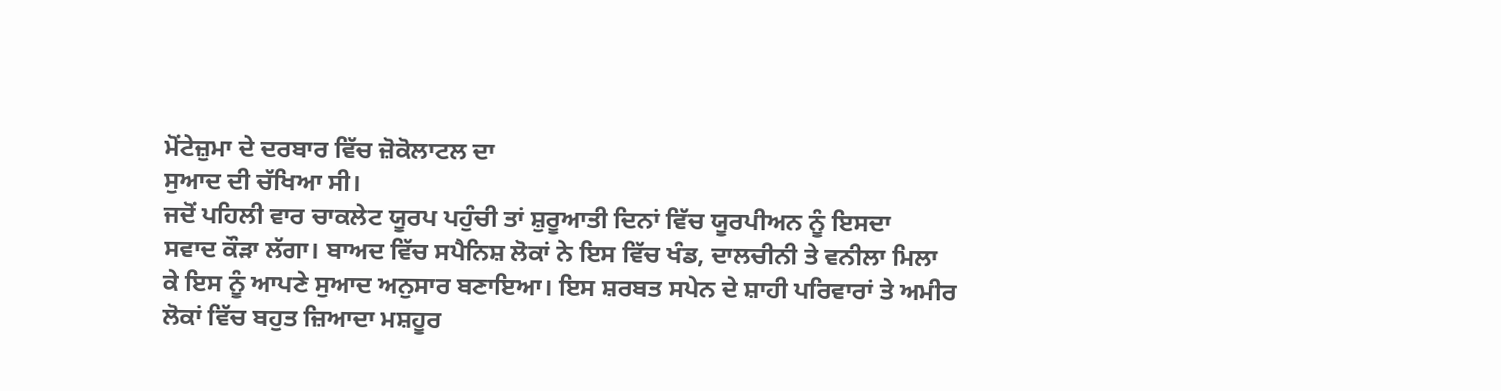ਮੋਂਟੇਜ਼ੁਮਾ ਦੇ ਦਰਬਾਰ ਵਿੱਚ ਜ਼ੋਕੋਲਾਟਲ ਦਾ
ਸੁਆਦ ਦੀ ਚੱਖਿਆ ਸੀ।
ਜਦੋਂ ਪਹਿਲੀ ਵਾਰ ਚਾਕਲੇਟ ਯੂਰਪ ਪਹੁੰਚੀ ਤਾਂ ਸ਼ੁਰੂਆਤੀ ਦਿਨਾਂ ਵਿੱਚ ਯੂਰਪੀਅਨ ਨੂੰ ਇਸਦਾ
ਸਵਾਦ ਕੌੜਾ ਲੱਗਾ। ਬਾਅਦ ਵਿੱਚ ਸਪੈਨਿਸ਼ ਲੋਕਾਂ ਨੇ ਇਸ ਵਿੱਚ ਖੰਡ, ਦਾਲਚੀਨੀ ਤੇ ਵਨੀਲਾ ਮਿਲਾ
ਕੇ ਇਸ ਨੂੰ ਆਪਣੇ ਸੁਆਦ ਅਨੁਸਾਰ ਬਣਾਇਆ। ਇਸ ਸ਼ਰਬਤ ਸਪੇਨ ਦੇ ਸ਼ਾਹੀ ਪਰਿਵਾਰਾਂ ਤੇ ਅਮੀਰ
ਲੋਕਾਂ ਵਿੱਚ ਬਹੁਤ ਜ਼ਿਆਦਾ ਮਸ਼ਹੂਰ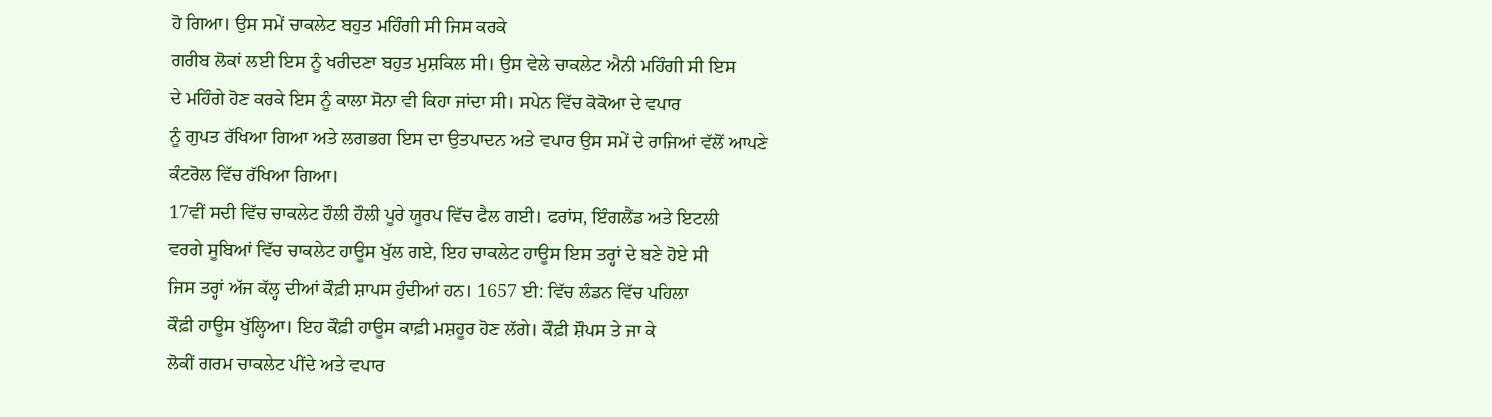ਹੋ ਗਿਆ। ਉਸ ਸਮੇਂ ਚਾਕਲੇਟ ਬਹੁਤ ਮਹਿੰਗੀ ਸੀ ਜਿਸ ਕਰਕੇ
ਗਰੀਬ ਲੋਕਾਂ ਲਈ ਇਸ ਨੂੰ ਖਰੀਦਣਾ ਬਹੁਤ ਮੁਸ਼ਕਿਲ ਸੀ। ਉਸ ਵੇਲੇ ਚਾਕਲੇਟ ਐਨੀ ਮਹਿੰਗੀ ਸੀ ਇਸ
ਦੇ ਮਹਿੰਗੇ ਹੋਣ ਕਰਕੇ ਇਸ ਨੂੰ ਕਾਲਾ ਸੋਨਾ ਵੀ ਕਿਹਾ ਜਾਂਦਾ ਸੀ। ਸਪੇਨ ਵਿੱਚ ਕੋਕੋਆ ਦੇ ਵਪਾਰ
ਨੂੰ ਗੁਪਤ ਰੱਖਿਆ ਗਿਆ ਅਤੇ ਲਗਭਗ ਇਸ ਦਾ ਉਤਪਾਦਨ ਅਤੇ ਵਪਾਰ ਉਸ ਸਮੇਂ ਦੇ ਰਾਜਿਆਂ ਵੱਲੋਂ ਆਪਣੇ
ਕੰਟਰੋਲ ਵਿੱਚ ਰੱਖਿਆ ਗਿਆ।
17ਵੀਂ ਸਦੀ ਵਿੱਚ ਚਾਕਲੇਟ ਹੌਲੀ ਹੌਲੀ ਪੂਰੇ ਯੂਰਪ ਵਿੱਚ ਫੈਲ ਗਈ। ਫਰਾਂਸ, ਇੰਗਲੈਂਡ ਅਤੇ ਇਟਲੀ
ਵਰਗੇ ਸੂਬਿਆਂ ਵਿੱਚ ਚਾਕਲੇਟ ਹਾਊਸ ਖੁੱਲ ਗਏ, ਇਹ ਚਾਕਲੇਟ ਹਾਊਸ ਇਸ ਤਰ੍ਹਾਂ ਦੇ ਬਣੇ ਹੋਏ ਸੀ
ਜਿਸ ਤਰ੍ਹਾਂ ਅੱਜ ਕੱਲ੍ਹ ਦੀਆਂ ਕੌਫ਼ੀ ਸ਼ਾਪਸ ਹੁੰਦੀਆਂ ਹਨ। 1657 ਈ: ਵਿੱਚ ਲੰਡਨ ਵਿੱਚ ਪਹਿਲਾ
ਕੌਫ਼ੀ ਹਾਊਸ ਖੁੱਲ੍ਹਿਆ। ਇਹ ਕੌਫ਼ੀ ਹਾਊਸ ਕਾਫ਼ੀ ਮਸ਼ਹੂਰ ਹੋਣ ਲੱਗੇ। ਕੌਫ਼ੀ ਸ਼ੌਪਸ ਤੇ ਜਾ ਕੇ
ਲੋਕੀਂ ਗਰਮ ਚਾਕਲੇਟ ਪੀਂਦੇ ਅਤੇ ਵਪਾਰ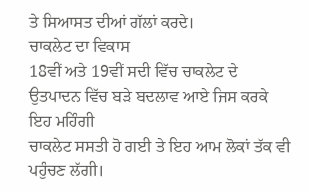ਤੇ ਸਿਆਸਤ ਦੀਆਂ ਗੱਲਾਂ ਕਰਦੇ।
ਚਾਕਲੇਟ ਦਾ ਵਿਕਾਸ
18ਵੀਂ ਅਤੇ 19ਵੀਂ ਸਦੀ ਵਿੱਚ ਚਾਕਲੇਟ ਦੇ ਉਤਪਾਦਨ ਵਿੱਚ ਬੜੇ ਬਦਲਾਵ ਆਏ ਜਿਸ ਕਰਕੇ ਇਹ ਮਹਿੰਗੀ
ਚਾਕਲੇਟ ਸਸਤੀ ਹੋ ਗਈ ਤੇ ਇਹ ਆਮ ਲੋਕਾਂ ਤੱਕ ਵੀ ਪਹੁੰਚਣ ਲੱਗੀ।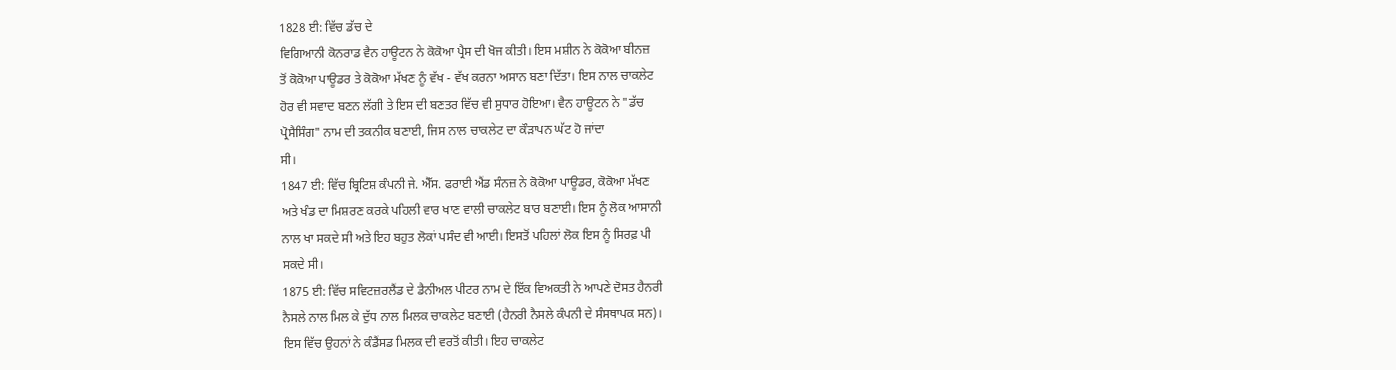1828 ਈ: ਵਿੱਚ ਡੱਚ ਦੇ
ਵਿਗਿਆਨੀ ਕੋਨਰਾਡ ਵੈਨ ਹਾਊਟਨ ਨੇ ਕੋਕੋਆ ਪ੍ਰੈਸ ਦੀ ਖੋਜ ਕੀਤੀ। ਇਸ ਮਸ਼ੀਨ ਨੇ ਕੋਕੋਆ ਬੀਨਜ਼
ਤੋਂ ਕੋਕੋਆ ਪਾਊਡਰ ਤੇ ਕੋਕੋਆ ਮੱਖਣ ਨੂੰ ਵੱਖ - ਵੱਖ ਕਰਨਾ ਅਸਾਨ ਬਣਾ ਦਿੱਤਾ। ਇਸ ਨਾਲ ਚਾਕਲੇਟ
ਹੋਰ ਵੀ ਸਵਾਦ ਬਣਨ ਲੱਗੀ ਤੇ ਇਸ ਦੀ ਬਣਤਰ ਵਿੱਚ ਵੀ ਸੁਧਾਰ ਹੋਇਆ। ਵੈਨ ਹਾਊਟਨ ਨੇ "ਡੱਚ
ਪ੍ਰੋਸੈਸਿੰਗ" ਨਾਮ ਦੀ ਤਕਨੀਕ ਬਣਾਈ, ਜਿਸ ਨਾਲ ਚਾਕਲੇਟ ਦਾ ਕੌੜਾਪਨ ਘੱਟ ਹੋ ਜਾਂਦਾ
ਸੀ।
1847 ਈ: ਵਿੱਚ ਬ੍ਰਿਟਿਸ਼ ਕੰਪਨੀ ਜੇ. ਐੱਸ. ਫਰਾਈ ਐਂਡ ਸੰਨਜ਼ ਨੇ ਕੋਕੋਆ ਪਾਊਡਰ, ਕੋਕੋਆ ਮੱਖਣ
ਅਤੇ ਖੰਡ ਦਾ ਮਿਸ਼ਰਣ ਕਰਕੇ ਪਹਿਲੀ ਵਾਰ ਖਾਣ ਵਾਲੀ ਚਾਕਲੇਟ ਬਾਰ ਬਣਾਈ। ਇਸ ਨੂੰ ਲੋਕ ਆਸਾਨੀ
ਨਾਲ ਖਾ ਸਕਦੇ ਸੀ ਅਤੇ ਇਹ ਬਹੁਤ ਲੋਕਾਂ ਪਸੰਦ ਵੀ ਆਈ। ਇਸਤੋਂ ਪਹਿਲਾਂ ਲੋਕ ਇਸ ਨੂੰ ਸਿਰਫ਼ ਪੀ
ਸਕਦੇ ਸੀ।
1875 ਈ: ਵਿੱਚ ਸਵਿਟਜ਼ਰਲੈਂਡ ਦੇ ਡੈਨੀਅਲ ਪੀਟਰ ਨਾਮ ਦੇ ਇੱਕ ਵਿਅਕਤੀ ਨੇ ਆਪਣੇ ਦੋਸਤ ਹੈਨਰੀ
ਨੈਸਲੇ ਨਾਲ ਮਿਲ ਕੇ ਦੁੱਧ ਨਾਲ ਮਿਲਕ ਚਾਕਲੇਟ ਬਣਾਈ (ਹੈਨਰੀ ਨੈਸਲੇ ਕੰਪਨੀ ਦੇ ਸੰਸਥਾਪਕ ਸਨ)।
ਇਸ ਵਿੱਚ ਉਹਨਾਂ ਨੇ ਕੰਡੈਂਸਡ ਮਿਲਕ ਦੀ ਵਰਤੋਂ ਕੀਤੀ। ਇਹ ਚਾਕਲੇਟ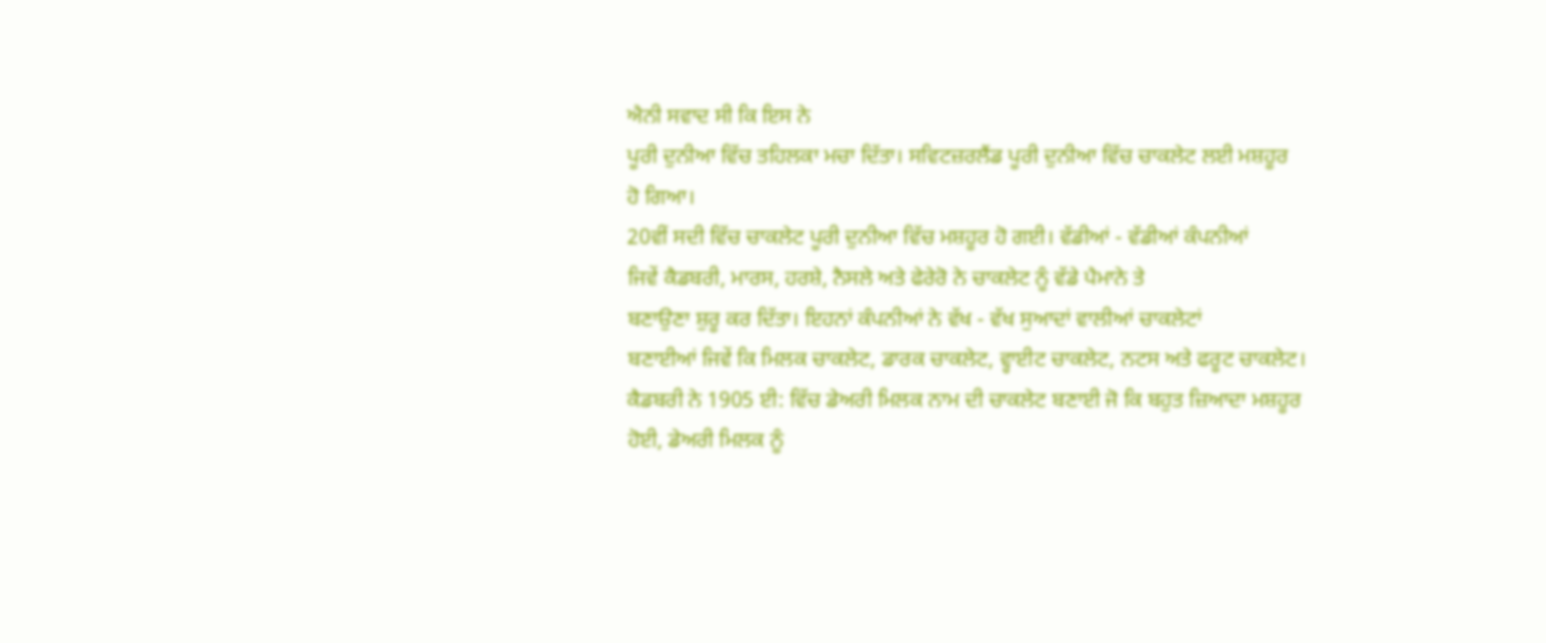ਐਨੀ ਸਵਾਦ ਸੀ ਕਿ ਇਸ ਨੇ
ਪੂਰੀ ਦੁਨੀਆ ਵਿੱਚ ਤਹਿਲਕਾ ਮਚਾ ਦਿੱਤਾ। ਸਵਿਟਜ਼ਰਲੈਂਡ ਪੂਰੀ ਦੁਨੀਆ ਵਿੱਚ ਚਾਕਲੇਟ ਲਈ ਮਸ਼ਹੂਰ
ਹੋ ਗਿਆ।
20ਵੀਂ ਸਦੀ ਵਿੱਚ ਚਾਕਲੇਟ ਪੂਰੀ ਦੁਨੀਆ ਵਿੱਚ ਮਸ਼ਹੂਰ ਹੋ ਗਈ। ਵੱਡੀਆਂ - ਵੱਡੀਆਂ ਕੰਪਨੀਆਂ
ਜਿਵੇਂ ਕੈਡਬਰੀ, ਮਾਰਸ, ਹਰਸ਼ੇ, ਨੈਸਲੇ ਅਤੇ ਫੇਰੇਰੋ ਨੇ ਚਾਕਲੇਟ ਨੂੰ ਵੱਡੇ ਪੈਮਾਨੇ ਤੇ
ਬਣਾਉਣਾ ਸ਼ੁਰੂ ਕਰ ਦਿੱਤਾ। ਇਹਨਾਂ ਕੰਪਨੀਆਂ ਨੇ ਵੱਖ - ਵੱਖ ਸੁਆਦਾਂ ਵਾਲੀਆਂ ਚਾਕਲੇਟਾਂ
ਬਣਾਈਆਂ ਜਿਵੇਂ ਕਿ ਮਿਲਕ ਚਾਕਲੇਟ, ਡਾਰਕ ਚਾਕਲੇਟ, ਵ੍ਹਾਈਟ ਚਾਕਲੇਟ, ਨਟਸ ਅਤੇ ਫਰੂਟ ਚਾਕਲੇਟ।
ਕੈਡਬਰੀ ਨੇ 1905 ਈ: ਵਿੱਚ ਡੇਅਰੀ ਮਿਲਕ ਨਾਮ ਦੀ ਚਾਕਲੇਟ ਬਣਾਈ ਜੋ ਕਿ ਬਹੁਤ ਜ਼ਿਆਦਾ ਮਸ਼ਹੂਰ
ਹੋਈ, ਡੇਅਰੀ ਮਿਲਕ ਨੂੰ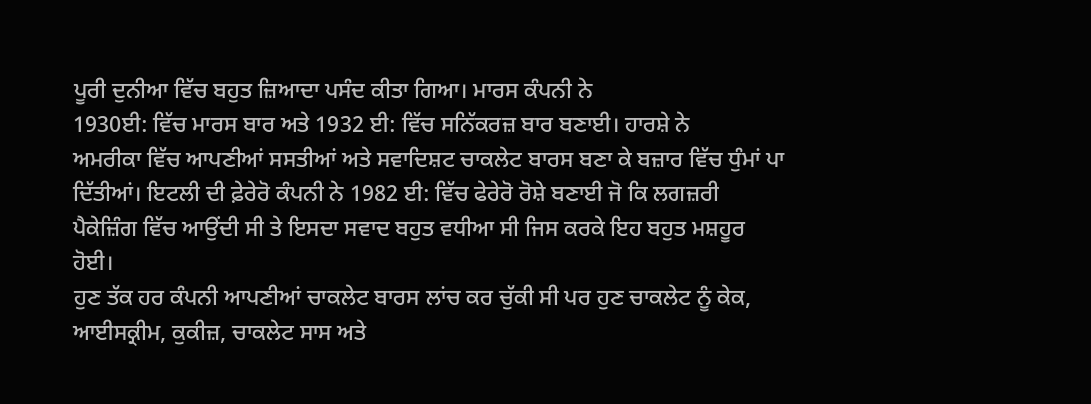ਪੂਰੀ ਦੁਨੀਆ ਵਿੱਚ ਬਹੁਤ ਜ਼ਿਆਦਾ ਪਸੰਦ ਕੀਤਾ ਗਿਆ। ਮਾਰਸ ਕੰਪਨੀ ਨੇ
1930ਈ: ਵਿੱਚ ਮਾਰਸ ਬਾਰ ਅਤੇ 1932 ਈ: ਵਿੱਚ ਸਨਿੱਕਰਜ਼ ਬਾਰ ਬਣਾਈ। ਹਾਰਸ਼ੇ ਨੇ
ਅਮਰੀਕਾ ਵਿੱਚ ਆਪਣੀਆਂ ਸਸਤੀਆਂ ਅਤੇ ਸਵਾਦਿਸ਼ਟ ਚਾਕਲੇਟ ਬਾਰਸ ਬਣਾ ਕੇ ਬਜ਼ਾਰ ਵਿੱਚ ਧੁੰਮਾਂ ਪਾ
ਦਿੱਤੀਆਂ। ਇਟਲੀ ਦੀ ਫ਼ੇਰੇਰੋ ਕੰਪਨੀ ਨੇ 1982 ਈ: ਵਿੱਚ ਫੇਰੇਰੋ ਰੋਸ਼ੇ ਬਣਾਈ ਜੋ ਕਿ ਲਗਜ਼ਰੀ
ਪੈਕੇਜ਼ਿੰਗ ਵਿੱਚ ਆਉਂਦੀ ਸੀ ਤੇ ਇਸਦਾ ਸਵਾਦ ਬਹੁਤ ਵਧੀਆ ਸੀ ਜਿਸ ਕਰਕੇ ਇਹ ਬਹੁਤ ਮਸ਼ਹੂਰ
ਹੋਈ।
ਹੁਣ ਤੱਕ ਹਰ ਕੰਪਨੀ ਆਪਣੀਆਂ ਚਾਕਲੇਟ ਬਾਰਸ ਲਾਂਚ ਕਰ ਚੁੱਕੀ ਸੀ ਪਰ ਹੁਣ ਚਾਕਲੇਟ ਨੂੰ ਕੇਕ,
ਆਈਸਕ੍ਰੀਮ, ਕੁਕੀਜ਼, ਚਾਕਲੇਟ ਸਾਸ ਅਤੇ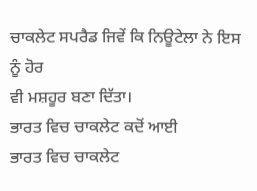ਚਾਕਲੇਟ ਸਪਰੈਡ ਜਿਵੇਂ ਕਿ ਨਿਊਟੇਲਾ ਨੇ ਇਸ ਨੂੰ ਹੋਰ
ਵੀ ਮਸ਼ਹੂਰ ਬਣਾ ਦਿੱਤਾ।
ਭਾਰਤ ਵਿਚ ਚਾਕਲੇਟ ਕਦੋਂ ਆਈ
ਭਾਰਤ ਵਿਚ ਚਾਕਲੇਟ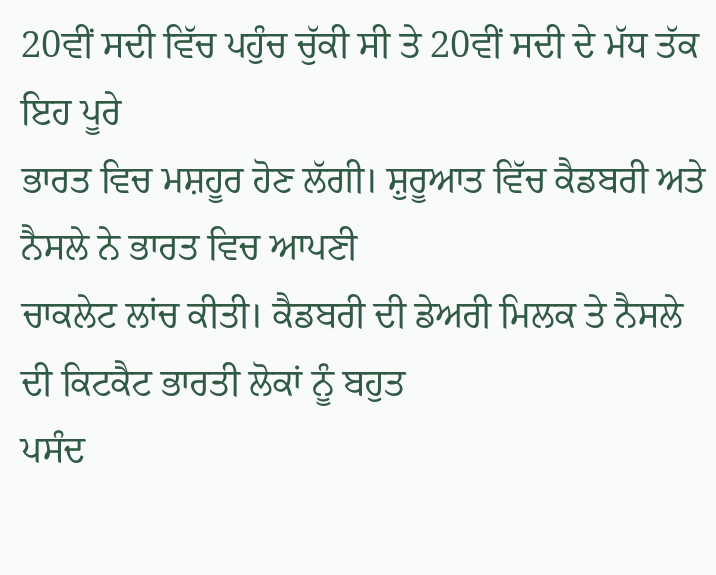20ਵੀਂ ਸਦੀ ਵਿੱਚ ਪਹੁੰਚ ਚੁੱਕੀ ਸੀ ਤੇ 20ਵੀਂ ਸਦੀ ਦੇ ਮੱਧ ਤੱਕ ਇਹ ਪੂਰੇ
ਭਾਰਤ ਵਿਚ ਮਸ਼ਹੂਰ ਹੋਣ ਲੱਗੀ। ਸ਼ੁਰੂਆਤ ਵਿੱਚ ਕੈਡਬਰੀ ਅਤੇ ਨੈਸਲੇ ਨੇ ਭਾਰਤ ਵਿਚ ਆਪਣੀ
ਚਾਕਲੇਟ ਲਾਂਚ ਕੀਤੀ। ਕੈਡਬਰੀ ਦੀ ਡੇਅਰੀ ਮਿਲਕ ਤੇ ਨੈਸਲੇ ਦੀ ਕਿਟਕੈਟ ਭਾਰਤੀ ਲੋਕਾਂ ਨੂੰ ਬਹੁਤ
ਪਸੰਦ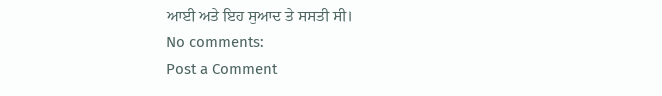ਆਈ ਅਤੇ ਇਹ ਸੁਆਦ ਤੇ ਸਸਤੀ ਸੀ।
No comments:
Post a Comment